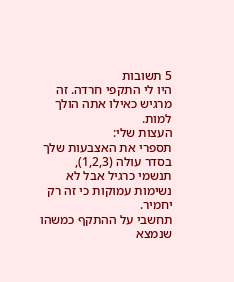5 תשובות
היו לי התקפי חרדה. זה מרגיש כאילו אתה הולך למות.
העצות שלי:
תספרי את האצבעות שלך בסדר עולה (1,2,3),
תנשמי כרגיל אבל לא נשימות עמוקות כי זה רק יחמיר.
תחשבי על ההתקף כמשהו שנמצא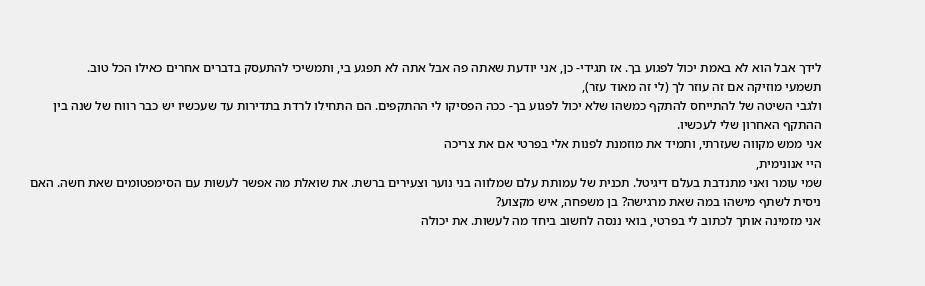לידך אבל הוא לא באמת יכול לפגוע בך. אז תגידי- כן, אני יודעת שאתה פה אבל אתה לא תפגע בי, ותמשיכי להתעסק בדברים אחרים כאילו הכל טוב.
תשמעי מוזיקה אם זה עוזר לך (לי זה מאוד עזר),
ולגבי השיטה של להתייחס להתקף כמשהו שלא יכול לפגוע בך- ככה הפסיקו לי ההתקפים. הם התחילו לרדת בתדירות עד שעכשיו יש כבר רווח של שנה בין ההתקף האחרון שלי לעכשיו.
אני ממש מקווה שעזרתי, ותמיד את מוזמנת לפנות אלי בפרטי אם את צריכה
היי אנונימית,
שמי עומר ואני מתנדבת בעלם דיגיטל. תכנית של עמותת עלם שמלווה בני נוער וצעירים ברשת. את שואלת מה אפשר לעשות עם הסימפטומים שאת חשה. האם ניסית לשתף מישהו במה שאת מרגישה? בן משפחה, איש מקצוע?
אני מזמינה אותך לכתוב לי בפרטי, בואי ננסה לחשוב ביחד מה לעשות. את יכולה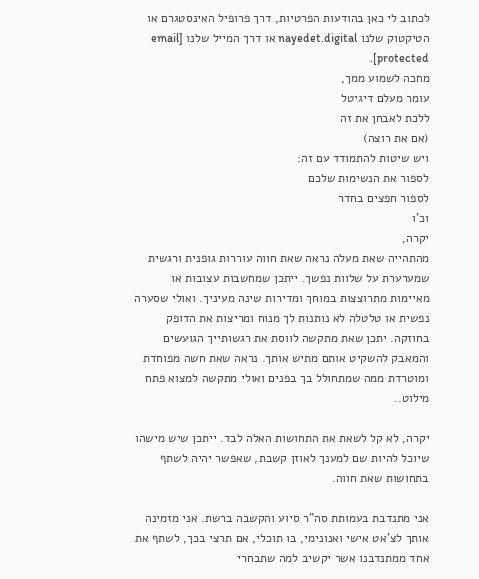לכתוב לי כאן בהודעות הפרטיות, דרך פרופיל האינסטגרם או הטיקטוק שלנו nayedet.digital או דרך המייל שלנו [email protected].
מחכה לשמוע ממך,
עומר מעלם דיגיטל
ללכת לאבחן את זה
(אם את רוצה)
ויש שיטות להתמודד עם זה:
לספור את הנשימות שלכם
לספור חפצים בחדר
וכ'ו
יקרה,
מהתהייה שאת מעלה נראה שאת חווה עוררות גופנית ורגשית שמערערת על שלוות נפשך. ייתכן שמחשבות עצובות או מאיימות מתרוצצות במוחך ומדירות שינה מעיניך. ואולי שסערה נפשית או טלטלה לא נותנות לך מנוח ומריצות את הדופק בחוזקה. יתכן שאת מתקשה לווסת את רגשותייך הגועשים והמאבק להשקיט אותם מתיש אותך. נראה שאת חשה מפוחדת ומוטרדת ממה שמתחולל בך בפנים ואולי מתקשה למצוא פתח מילוט..

יקרה, לא קל לשאת את התחושות האלה לבד. ייתכן שיש מישהו שיוכל להיות שם למענך לאוזן קשבת, שאפשר יהיה לשתף בתחושות שאת חווה.

אני מתנדבת בעמותת סה"ר סיוע והקשבה ברשת. אני מזמינה אותך לצ'אט אישי ואנונימי, בו תוכלי, אם תרצי בכך, לשתף את אחד ממתנדבנו אשר יקשיב למה שתבחרי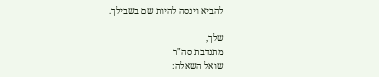להביא וינסה להיות שם בשבילך.

שלך,
מתנדבת סה"ר
שואל השאלה: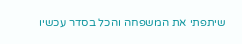שיתפתי את המשפחה והכל בסדר עכשיו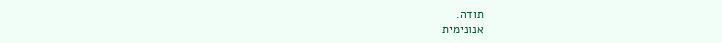תודה.
אנונימית